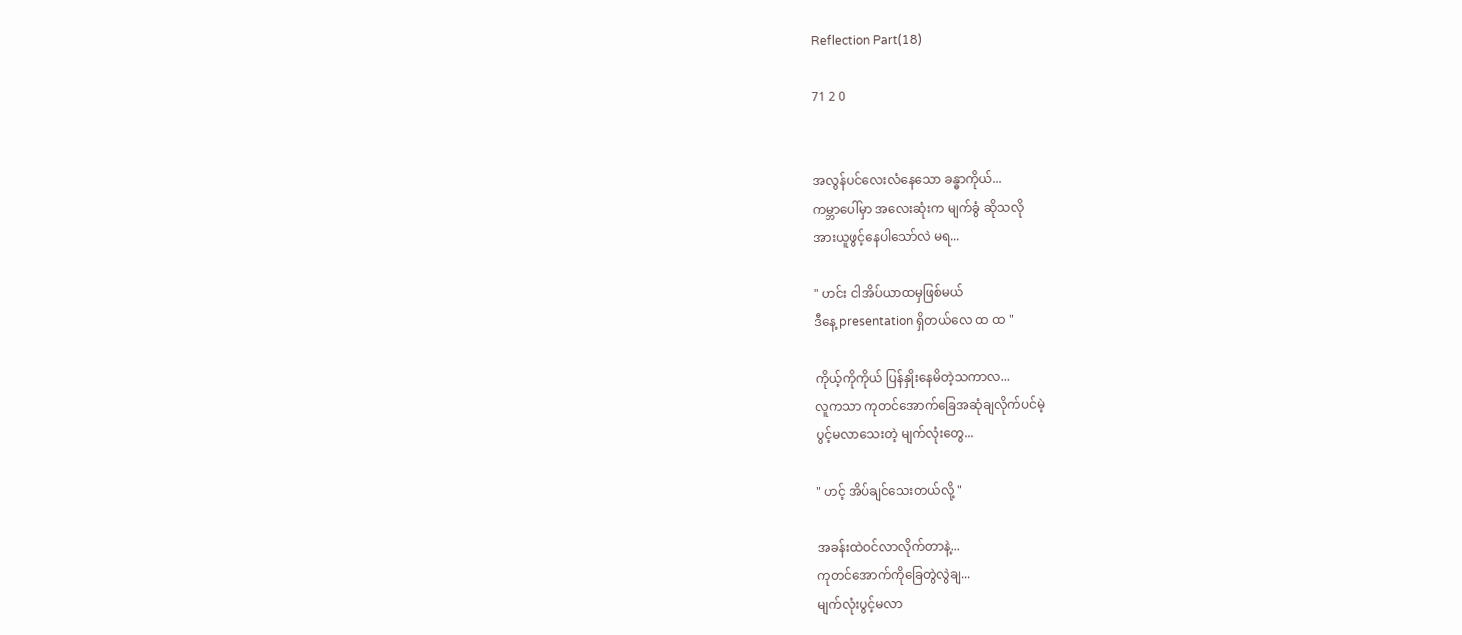Reflection Part(18)

71 2 0


အလွန်ပင်လေးလံနေသော ခန္ဓာကိုယ်...
ကမ္ဘာပေါ်မှာ အလေးဆုံးက မျက်ခွံ ဆိုသလို
အားယူဖွင့်နေပါသော်လဲ မရ...

" ဟင်း ငါအိပ်ယာထမှဖြစ်မယ်
ဒီနေ့ presentation ရှိတယ်လေ ထ ထ "

ကိုယ့်ကိုကိုယ် ပြန်နှိုးနေမိတဲ့သကာလ...
လူကသာ ကုတင်အောက်ခြေအဆုံချလိုက်ပင်မဲ့
ပွင့်မလာသေးတဲ့ မျက်လုံးတွေ...

" ဟင့် အိပ်ချင်သေးတယ်လို့ "

အခန်းထဲဝင်လာလိုက်တာနဲ့...
ကုတင်အောက်ကိုခြေတွဲလွဲချ...
မျက်လုံးပွင့်မလာ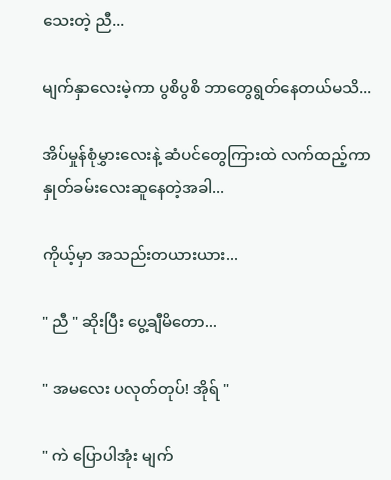သေးတဲ့ ညီ...

မျက်နှာလေးမဲ့ကာ ပွစိပွစိ ဘာတွေရွတ်နေတယ်မသိ...

အိပ်မှုန်စုံမွှားလေးနဲ့ ဆံပင်တွေကြားထဲ လက်ထည့်ကာ နှုတ်ခမ်းလေးဆူနေတဲ့အခါ...

ကိုယ့်မှာ အသည်းတယားယား...

" ညီ " ဆိုးပြီး ပွေ့ချီမိတော...

" အမလေး ပလုတ်တုပ်! အိုရ် "

" ကဲ ပြောပါအုံး မျက်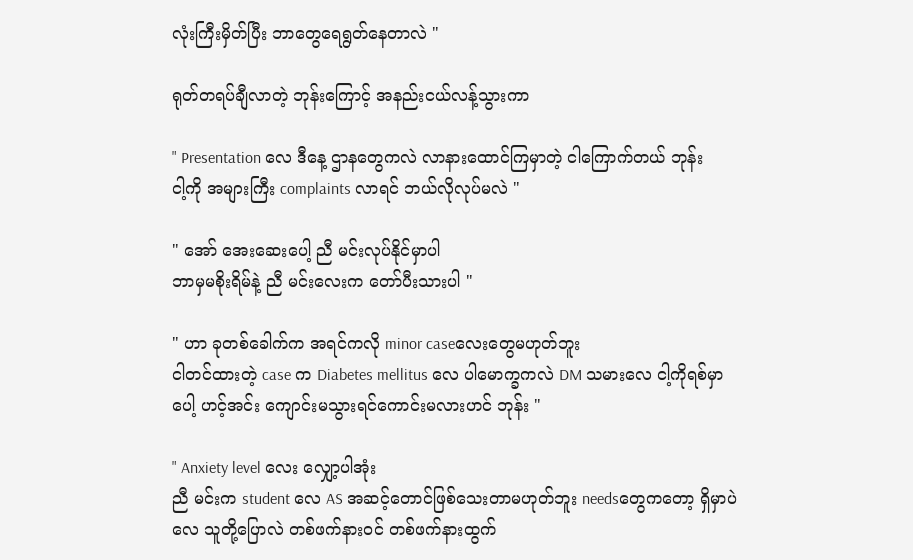လုံးကြီးမှိတ်ပြီး ဘာတွေရေရွတ်နေတာလဲ "

ရုတ်တရပ်ချီလာတဲ့ ဘုန်းကြောင့် အနည်းငယ်လန့်သွားကာ

" Presentation လေ ဒီနေ့ ဌာနတွေကလဲ လာနားထောင်ကြမှာတဲ့ ငါကြောက်တယ် ဘုန်း
ငါ့ကို အများကြီး complaints လာရင် ဘယ်လိုလုပ်မလဲ "

" အော် အေးဆေးပေါ့ ညီ မင်းလုပ်နိုင်မှာပါ
ဘာမှမစိုးရိမ်နဲ့ ညီ မင်းလေးက တော်ပီးသားပါ "

" ဟာ ခုတစ်ခေါက်က အရင်ကလို minor caseလေးတွေမဟုတ်ဘူး
ငါတင်ထားတဲ့ case က Diabetes mellitus လေ ပါမောက္ခကလဲ DM သမားလေ ငါ့ကိုရစ်မှာပေါ့ ဟင့်အင်း ကျောင်းမသွားရင်ကောင်းမလားဟင် ဘုန်း "

" Anxiety level လေး လျှော့ပါအုံး
ညီ မင်းက student လေ AS အဆင့်တောင်ဖြစ်သေးတာမဟုတ်ဘူး needsတွေကတော့ ရှိမှာပဲလေ သူတို့ပြောလဲ တစ်ဖက်နားဝင် တစ်ဖက်နားထွက်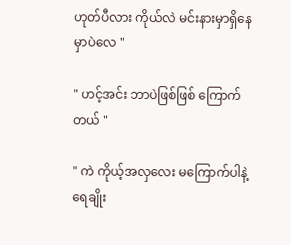ဟုတ်ပီလား ကိုယ်လဲ မင်းနားမှာရှိနေမှာပဲလေ "

" ဟင့်အင်း ဘာပဲဖြစ်ဖြစ် ကြောက်တယ် "

" ကဲ ကိုယ့်အလှလေး မကြောက်ပါနဲ့ ရေချိုး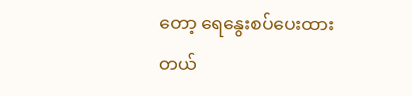တော့ ရေနွေးစပ်ပေးထားတယ်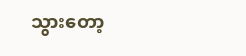သွားတော့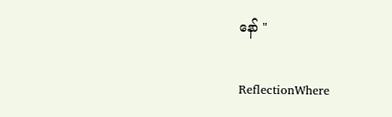နော် "

ReflectionWhere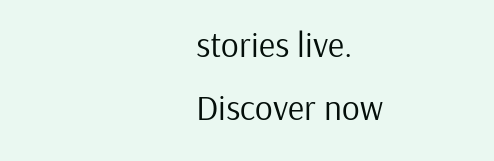stories live. Discover now